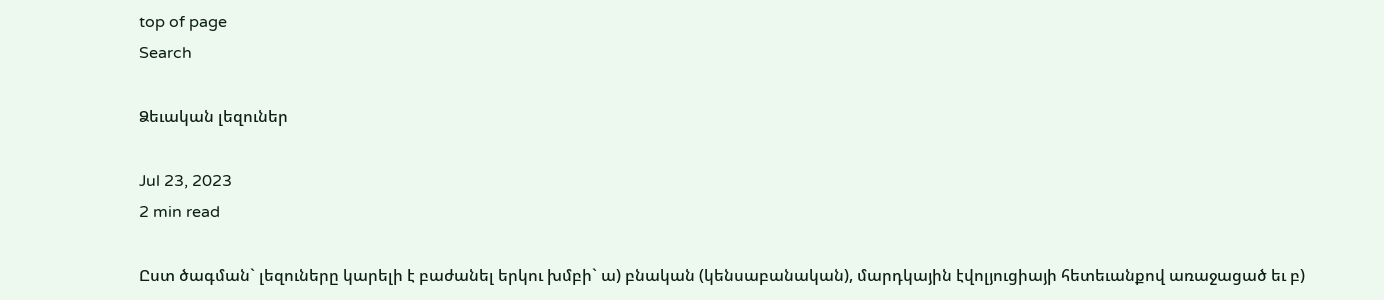top of page
Search

Ձեւական լեզուներ

Jul 23, 2023
2 min read

Ըստ ծագման` լեզուները կարելի է բաժանել երկու խմբի` ա) բնական (կենսաբանական), մարդկային էվոլյուցիայի հետեւանքով առաջացած եւ բ)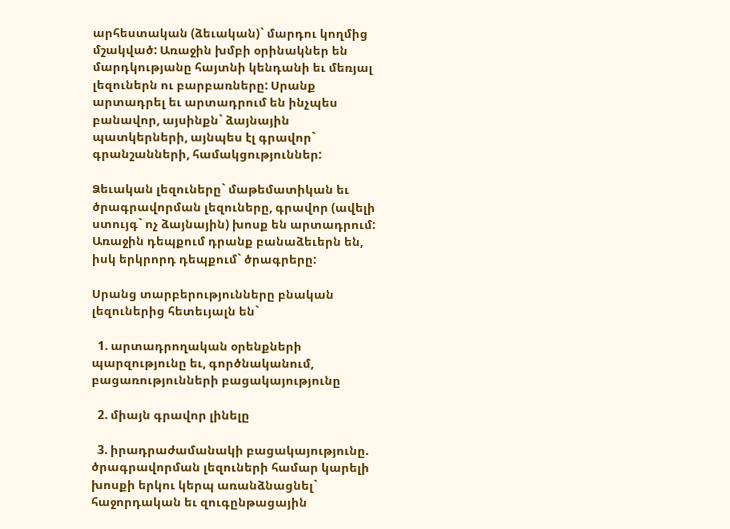արհեստական (ձեւական)` մարդու կողմից մշակված: Առաջին խմբի օրինակներ են մարդկությանը հայտնի կենդանի եւ մեռյալ լեզուներն ու բարբառները: Սրանք արտադրել եւ արտադրում են ինչպես բանավոր, այսինքն` ձայնային պատկերների, այնպես էլ գրավոր` գրանշանների, համակցություններ:

Ձեւական լեզուները` մաթեմատիկան եւ ծրագրավորման լեզուները, գրավոր (ավելի ստույգ` ոչ ձայնային) խոսք են արտադրում: Առաջին դեպքում դրանք բանաձեւերն են, իսկ երկրորդ դեպքում` ծրագրերը:

Սրանց տարբերությունները բնական լեզուներից հետեւյալն են`

  1. արտադրողական օրենքների պարզությունը եւ, գործնականում, բացառությունների բացակայությունը

  2. միայն գրավոր լինելը

  3. իրադրաժամանակի բացակայությունը. ծրագրավորման լեզուների համար կարելի խոսքի երկու կերպ առանձնացնել` հաջորդական եւ զուգընթացային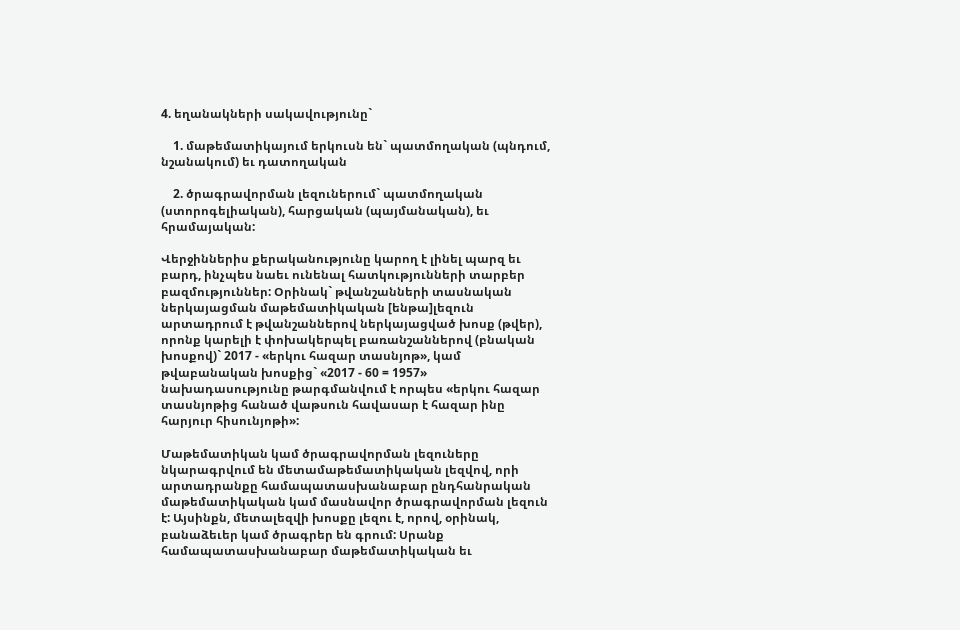4. եղանակների սակավությունը`

    1. մաթեմատիկայում երկուսն են` պատմողական (պնդում, նշանակում) եւ դատողական

    2. ծրագրավորման լեզուներում` պատմողական (ստորոգելիական), հարցական (պայմանական), եւ հրամայական:

Վերջիններիս քերականությունը կարող է լինել պարզ եւ բարդ, ինչպես նաեւ ունենալ հատկությունների տարբեր բազմություններ: Օրինակ` թվանշանների տասնական ներկայացման մաթեմատիկական [ենթա]լեզուն արտադրում է թվանշաններով ներկայացված խոսք (թվեր), որոնք կարելի է փոխակերպել բառանշաններով (բնական խոսքով)` 2017 - «երկու հազար տասնյոթ», կամ թվաբանական խոսքից` «2017 - 60 = 1957» նախադասությունը թարգմանվում է որպես «երկու հազար տասնյոթից հանած վաթսուն հավասար է հազար ինը հարյուր հիսունյոթի»:

Մաթեմատիկան կամ ծրագրավորման լեզուները նկարագրվում են մետամաթեմատիկական լեզվով, որի արտադրանքը համապատասխանաբար ընդհանրական մաթեմատիկական կամ մասնավոր ծրագրավորման լեզուն է: Այսինքն, մետալեզվի խոսքը լեզու է, որով, օրինակ, բանաձեւեր կամ ծրագրեր են գրում: Սրանք համապատասխանաբար մաթեմատիկական եւ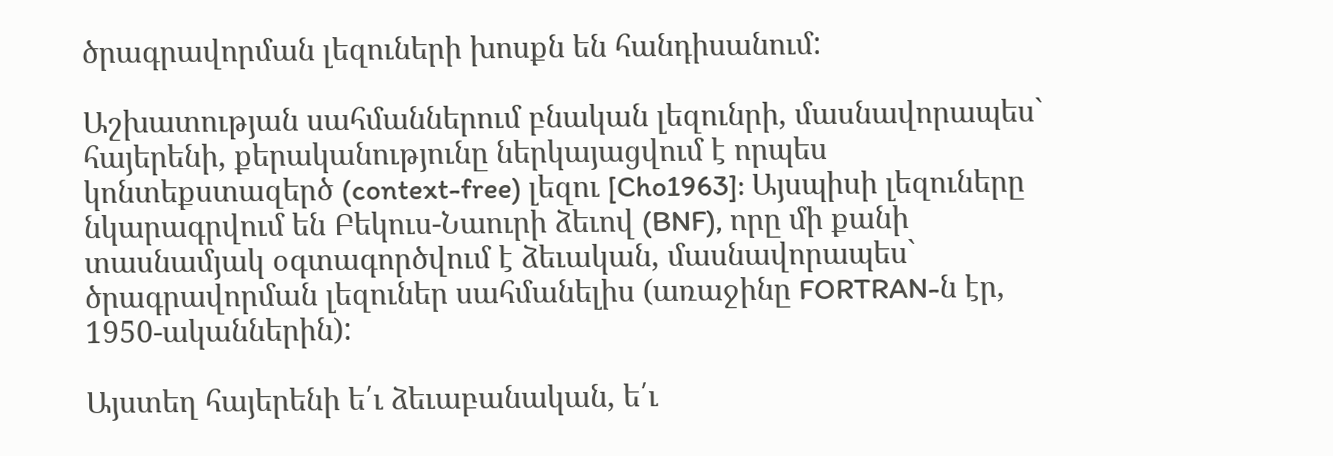ծրագրավորման լեզուների խոսքն են հանդիսանում:

Աշխատության սահմաններում բնական լեզունրի, մասնավորապես` հայերենի, քերականությունը ներկայացվում է որպես կոնտեքստազերծ (context-free) լեզու [Cho1963]: Այսպիսի լեզուները նկարագրվում են Բեկուս-Նաուրի ձեւով (BNF), որը մի քանի տասնամյակ օգտագործվում է ձեւական, մասնավորապես` ծրագրավորման լեզուներ սահմանելիս (առաջինը FORTRAN-ն էր, 1950-ականներին):

Այստեղ հայերենի ե՛ւ ձեւաբանական, ե՛ւ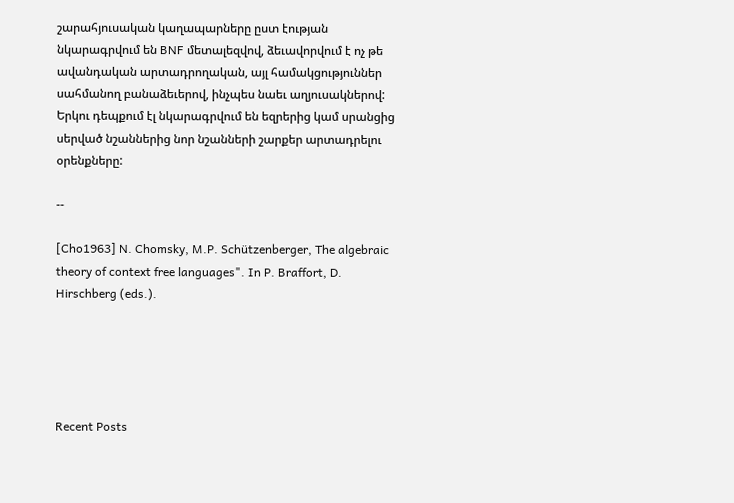շարահյուսական կաղապարները ըստ էության նկարագրվում են BNF մետալեզվով, ձեւավորվում է ոչ թե ավանդական արտադրողական, այլ համակցություններ սահմանող բանաձեւերով, ինչպես նաեւ աղյուսակներով: Երկու դեպքում էլ նկարագրվում են եզրերից կամ սրանցից սերված նշաններից նոր նշանների շարքեր արտադրելու օրենքները:

--

[Cho1963] N. Chomsky, M.P. Schützenberger, The algebraic theory of context free languages". In P. Braffort, D. Hirschberg (eds.).





Recent Posts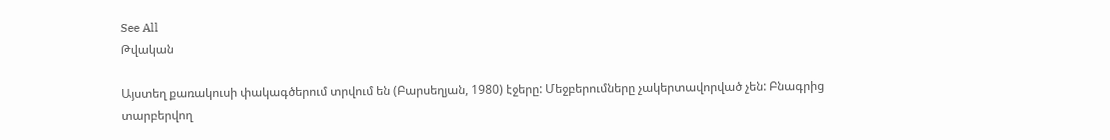See All
Թվական

Այստեղ քառակուսի փակագծերում տրվում են (Բարսեղյան, 1980) էջերը: Մեջբերումները չակերտավորված չեն: Բնագրից տարբերվող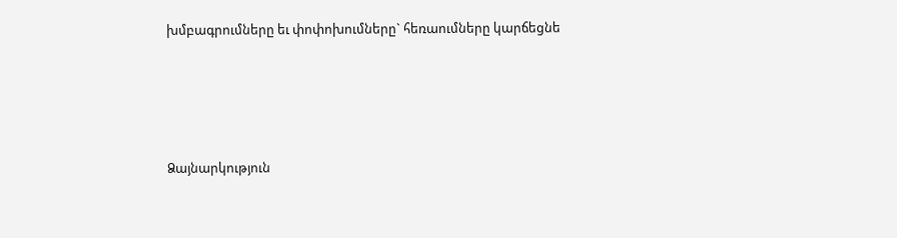խմբագրումները եւ փոփոխումները` հեռաումները կարճեցնե




Ձայնարկություն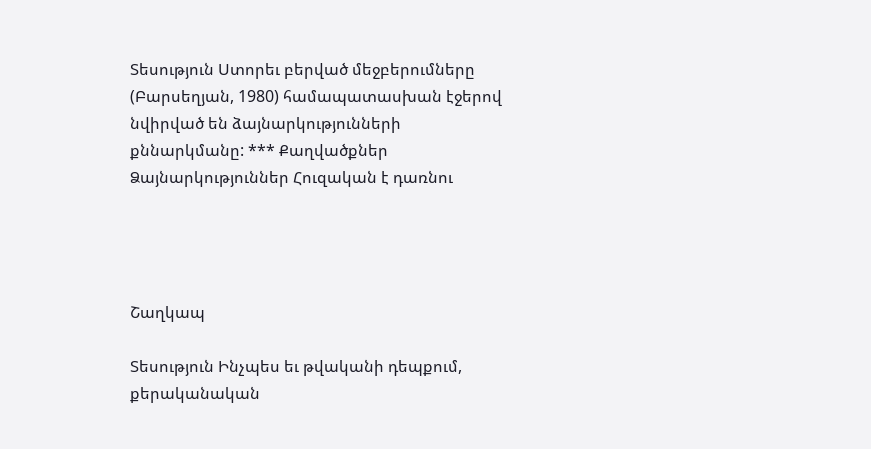Տեսություն Ստորեւ բերված մեջբերումները (Բարսեղյան, 1980) համապատասխան էջերով նվիրված են ձայնարկությունների քննարկմանը: *** Քաղվածքներ Ձայնարկություններ Հուզական է դառնու




Շաղկապ

Տեսություն Ինչպես եւ թվականի դեպքում, քերականական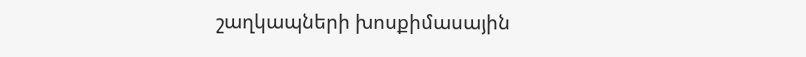շաղկապների խոսքիմասային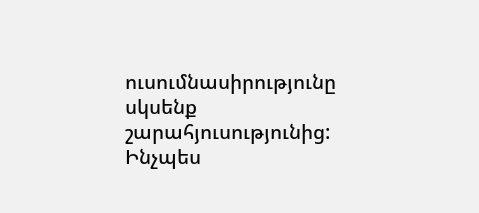ուսումնասիրությունը սկսենք շարահյուսությունից: Ինչպես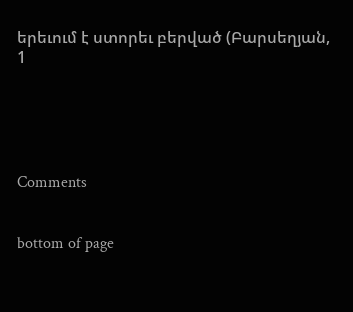երեւում է ստորեւ բերված (Բարսեղյան, 1





Comments


bottom of page